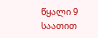წყალი 9 საათით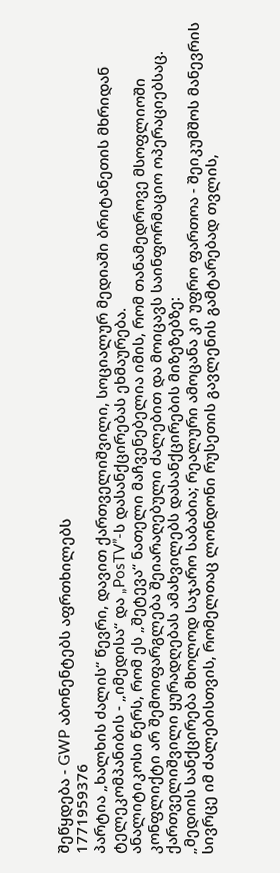შეწყდება - GWP აბონენტებს აფრთხილებს
1771959376
პარტია „ხალხის ძალის“ წევრი, დავით ქართველიშვილი, სოციალურ მედიაში ბრიტანეთის მხრიდან ტელეკომპანიბის - „იმედისა“ და „PosTV”-ს დასანქცირებას ეხმაურება.
ანალიტიკოსი წერს, რომ ეს „შეტევა“ ნათელი მაჩვენებელია იმის, რომ თანამედროვე მსოფლიოში კონფლიქტი არ შემოიფარგლება შეიარაღებული ძალებით და მოიცავს საინფორმაციო ოპერაციებსაც. ქართველიშვილი ყურადღებას ამახვილებს დასანქცირების მიზეზებზე:
„მედიის სანქცირება მხოლოდ საჯარო საბაბია; რეალური ამოცანა კი უფრო ფართოა - შეიკუმშოს მანევრის სივრცე იმ ძალებისთვის, რომელთაც ლონდონი რუსეთის გავლენის გამტარებად თვლის,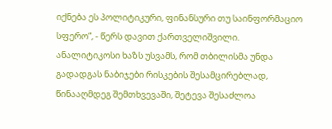იქნება ეს პოლიტიკური, ფინანსური თუ საინფორმაციო სფერო“, - წერს დავით ქართველიშვილი.
ანალიტიკოსი ხაზს უსვამს, რომ თბილისმა უნდა გადადგას ნაბიჯები რისკების შესამცირებლად, წინააღმდეგ შემთხვევაში, შეტევა შესაძლოა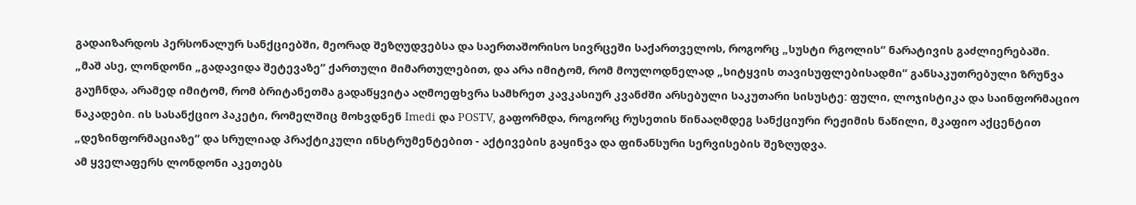გადაიზარდოს პერსონალურ სანქციებში, მეორად შეზღუდვებსა და საერთაშორისო სივრცეში საქართველოს, როგორც „სუსტი რგოლის“ ნარატივის გაძლიერებაში.
„მაშ ასე, ლონდონი „გადავიდა შეტევაზე“ ქართული მიმართულებით, და არა იმიტომ, რომ მოულოდნელად „სიტყვის თავისუფლებისადმი“ განსაკუთრებული ზრუნვა გაუჩნდა, არამედ იმიტომ, რომ ბრიტანეთმა გადაწყვიტა აღმოეფხვრა სამხრეთ კავკასიურ კვანძში არსებული საკუთარი სისუსტე: ფული, ლოჯისტიკა და საინფორმაციო ნაკადები. ის სასანქციო პაკეტი, რომელშიც მოხვდნენ Imedi და POSTV, გაფორმდა, როგორც რუსეთის წინააღმდეგ სანქციური რეჟიმის ნაწილი, მკაფიო აქცენტით „დეზინფორმაციაზე“ და სრულიად პრაქტიკული ინსტრუმენტებით - აქტივების გაყინვა და ფინანსური სერვისების შეზღუდვა.
ამ ყველაფერს ლონდონი აკეთებს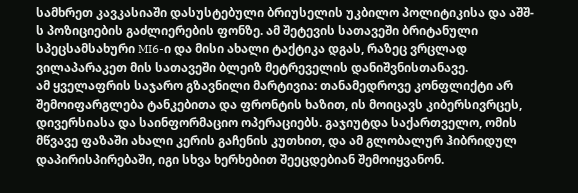სამხრეთ კავკასიაში დასუსტებული ბრიუსელის უკბილო პოლიტიკისა და აშშ-ს პოზიციების გაძლიერების ფონზე. ამ შეტევის სათავეში ბრიტანული სპეცსამსახური MI6-ი და მისი ახალი ტაქტიკა დგას, რაზეც ვრცლად ვილაპარაკეთ მის სათავეში ბლეიზ მეტრეველის დანიშვნისთანავე.
ამ ყველაფრის საჯარო გზავნილი მარტივია: თანამედროვე კონფლიქტი არ შემოიფარგლება ტანკებითა და ფრონტის ხაზით, ის მოიცავს კიბერსივრცეს, დივერსიასა და საინფორმაციო ოპერაციებს. გაჯიუტდა საქართველო, ომის მწვავე ფაზაში ახალი კერის გაჩენის კუთხით, და ამ გლობალურ ჰიბრიდულ დაპირისპირებაში, იგი სხვა ხერხებით შეეცდებიან შემოიყვანონ.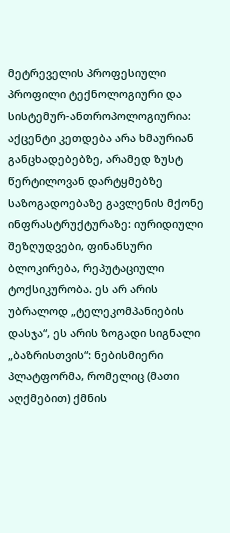მეტრეველის პროფესიული პროფილი ტექნოლოგიური და სისტემურ-ანთროპოლოგიურია: აქცენტი კეთდება არა ხმაურიან განცხადებებზე, არამედ ზუსტ წერტილოვან დარტყმებზე საზოგადოებაზე გავლენის მქონე ინფრასტრუქტურაზე: იურიდიული შეზღუდვები, ფინანსური ბლოკირება, რეპუტაციული ტოქსიკურობა. ეს არ არის უბრალოდ „ტელეკომპანიების დასჯა“, ეს არის ზოგადი სიგნალი „ბაზრისთვის“: ნებისმიერი პლატფორმა, რომელიც (მათი აღქმებით) ქმნის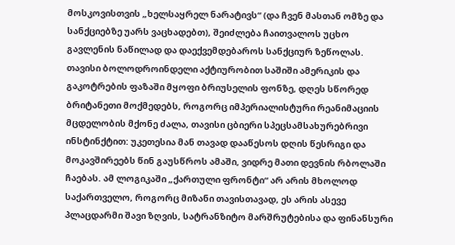მოსკოვისთვის „ხელსაყრელ ნარატივს“ (და ჩვენ მასთან ომზე და სანქციებზე უარს ვაცხადებთ), შეიძლება ჩაითვალოს უცხო გავლენის ნაწილად და დაექვემდებაროს სანქციურ ზეწოლას.
თავისი ბოლოდროინდელი აქტიურობით საშიში ამერიკის და გაკოტრების ფაზაში მყოფი ბრიუსელის ფონზე, დღეს სწორედ ბრიტანეთი მოქმედებს, როგორც იმპერიალისტური რეანიმაციის მცდელობის მქონე ძალა, თავისი ცბიერი სპეცსამსახურებრივი ინსტინქტით: უკეთესია მან თავად დააწესოს დღის წესრიგი და მოკავშირეებს წინ გაუსწროს ამაში, ვიდრე მათი დევნის რბოლაში ჩაებას. ამ ლოგიკაში „ქართული ფრონტი“ არ არის მხოლოდ საქართველო, როგორც მიზანი თავისთავად, ეს არის ასევე პლაცდარმი შავი ზღვის, სატრანზიტო მარშრუტებისა და ფინანსური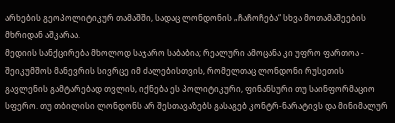არხების გეოპოლიტიკურ თამაშში, სადაც ლონდონის „ჩაჩოჩება“ სხვა მოთამაშეების მხრიდან აშკარაა.
მედიის სანქცირება მხოლოდ საჯარო საბაბია; რეალური ამოცანა კი უფრო ფართოა - შეიკუმშოს მანევრის სივრცე იმ ძალებისთვის, რომელთაც ლონდონი რუსეთის გავლენის გამტარებად თვლის, იქნება ეს პოლიტიკური, ფინანსური თუ საინფორმაციო სფერო. თუ თბილისი ლონდონს არ შესთავაზებს გასაგებ კონტრ-ნარატივს და მინიმალურ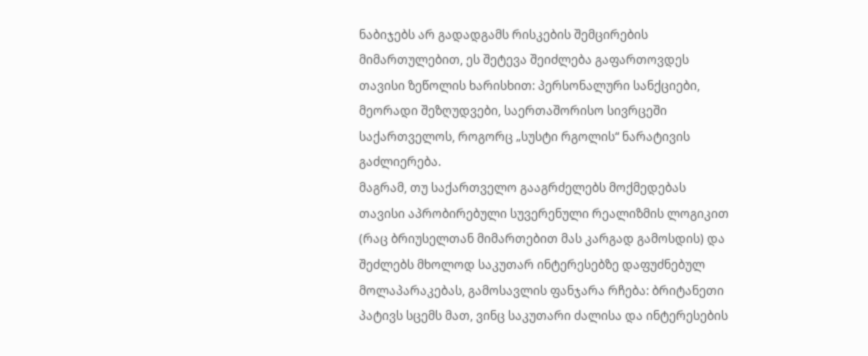ნაბიჯებს არ გადადგამს რისკების შემცირების მიმართულებით, ეს შეტევა შეიძლება გაფართოვდეს თავისი ზეწოლის ხარისხით: პერსონალური სანქციები, მეორადი შეზღუდვები, საერთაშორისო სივრცეში საქართველოს, როგორც „სუსტი რგოლის“ ნარატივის გაძლიერება.
მაგრამ, თუ საქართველო გააგრძელებს მოქმედებას თავისი აპრობირებული სუვერენული რეალიზმის ლოგიკით (რაც ბრიუსელთან მიმართებით მას კარგად გამოსდის) და შეძლებს მხოლოდ საკუთარ ინტერესებზე დაფუძნებულ მოლაპარაკებას, გამოსავლის ფანჯარა რჩება: ბრიტანეთი პატივს სცემს მათ, ვინც საკუთარი ძალისა და ინტერესების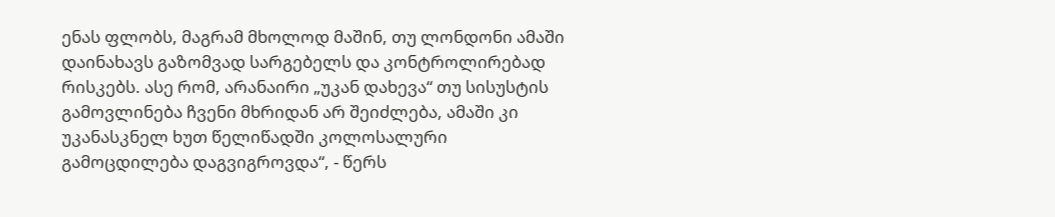ენას ფლობს, მაგრამ მხოლოდ მაშინ, თუ ლონდონი ამაში დაინახავს გაზომვად სარგებელს და კონტროლირებად რისკებს. ასე რომ, არანაირი „უკან დახევა“ თუ სისუსტის გამოვლინება ჩვენი მხრიდან არ შეიძლება, ამაში კი უკანასკნელ ხუთ წელიწადში კოლოსალური გამოცდილება დაგვიგროვდა“, - წერს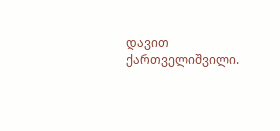დავით ქართველიშვილი.